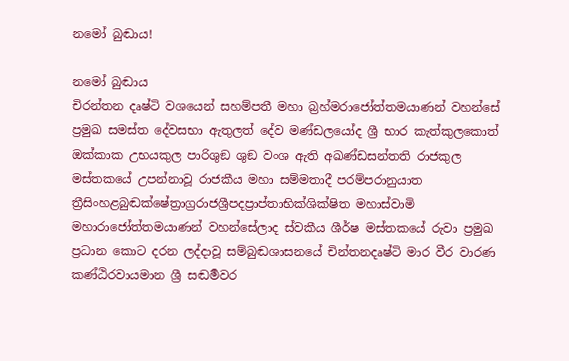නමෝ බුඬාය!

නමෝ බුඬාය
චිරන්තන දෘෂ්ටි වශයෙන් සහම්පතී මහා බ්‍රහ්මරාජෝත්තමයාණන් වහන්සේ ප්‍රමුඛ සමස්ත දේවසභා ඇතුලත් දේව මණ්ඩලයෝද ශ්‍රී භාර කැත්කුලකොත් ඔක්කාක උභයකුල පාරිශුඞ ශුඞ වංශ ඇති අඛණ්ඩසන්තති රාජකුල මස්තකයේ උපන්නාවූ රාජකීය මහා සම්මතාදී පරම්පරානුයාත ත්‍රීසිංහළබුඬක්ෂේත්‍රාග්‍රරාජශ්‍රීපදප්‍රාප්තාභික්ශික්ෂිත මහාස්වාමි මහාරාජෝත්තමයාණන් වහන්සේලාද ස්වකීය ශීර්ෂ මස්තකයේ රුවා ප්‍රමුඛ ප්‍රධාන කොට දරන ලද්දාවූ සම්බුඬශාසනයේ චින්තනදෘෂ්ටි මාර වීර වාරණ කණ්ඨිරවායමාන ශ්‍රී සඬර්‍මවර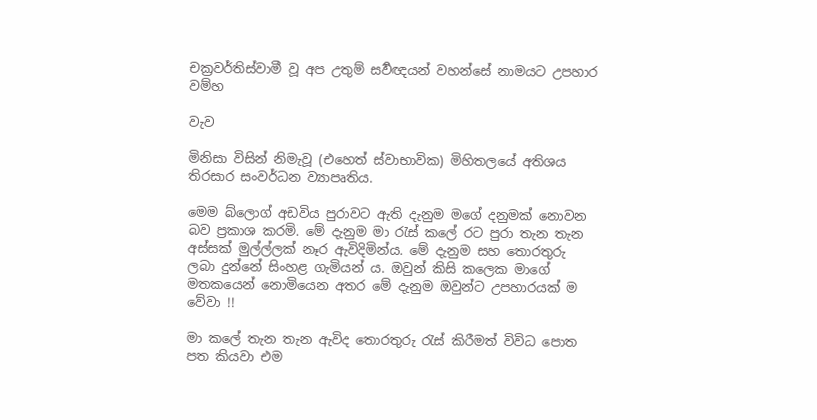චක්‍රවර්තිස්වාමී වූ අප උතුම් සර්‍වඥයන් වහන්සේ නාමයට උපහාර වම්හ

වැව

මිනිසා විසින් නිමැවූ (එහෙත් ස්වාභාවික) මිහිතලයේ අතිශය තිරසාර සංවර්ධන ව්‍යාපෘතිය.

මෙම බ්ලොග් අඩවිය පුරාවට ඇති දැනුම මගේ දනුමක් නොවන බව ප්‍රකාශ කරමි. මේ දැනුම මා රැස් කලේ රට පුරා තැන තැන අස්සක් මුල්ල්ලක් නෑර ඇවිදිමින්ය. මේ දැනුම සහ තොරතුරු ලබා දුන්නේ සිංහළ ගැමියන් ය. ඔවුන් කිසි කලෙක මාගේ මතකයෙන් නොමියෙන අතර මේ දැනුම ඔවුන්ට උපහාරයක් ම වේවා !!

මා කලේ තැන තැන ඇවිද තොරතුරු රැස් කිරීමත් විවිධ පොත පත කියවා එම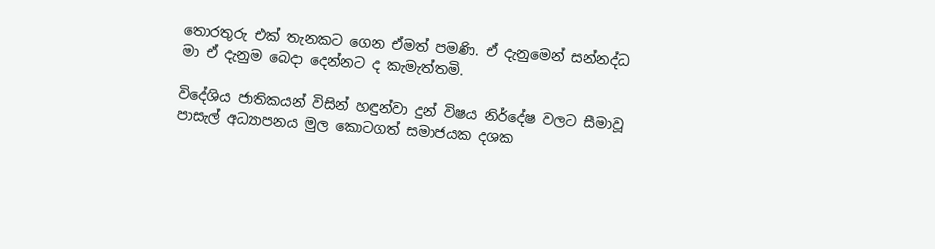තොරතුරු එක් තැනකට ගෙන ඒමත් පමණි. ඒ දැනුමෙන් සන්නද්ධ මා ඒ දැනුම බෙදා දෙන්නට ද කැමැත්තමි.

විදේශිය ජාතිකයන් විසින් හඳුන්වා දුන් විෂය නිර්දේෂ වලට සීමාවූ පාසැල් අධ්‍යාපනය මුල කොටගත් සමාජයක දශක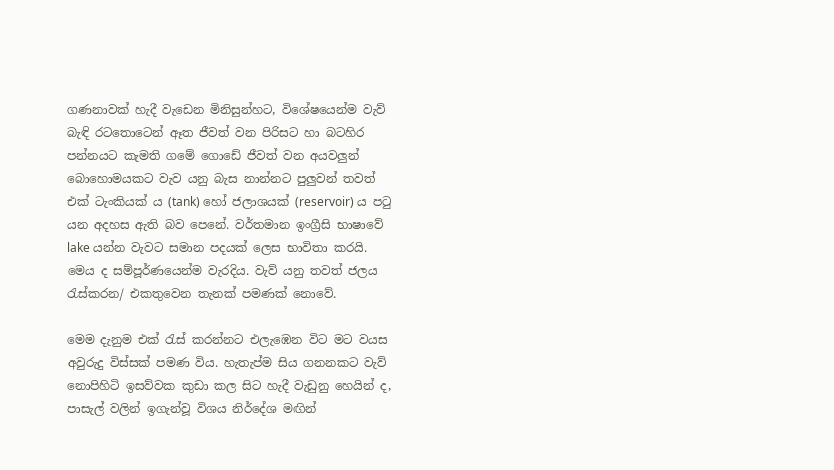ගණනාවක් හැදී වැඩෙන මිනිසුන්හට, විශේෂයෙන්ම වැව් බැඳි රටතොටෙන් ඈත ජීවත් වන පිරිසට හා බටහිර පන්නයට කැමති ගමේ ගොඩේ ජීවත් වන අයවලුන් බොහොමයකට වැව යනු බැස නාන්නට පුලුවන් තවත් එක් ටැංකියක් ය (tank) හෝ ජලාශයක් (reservoir) ය පටු යන අදහස ඇති බව පෙනේ. වර්තමාන ඉංග්‍රීසි භාෂාවේ lake යන්න වැවට සමාන පදයක් ලෙස භාවිතා කරයි. මෙය ද සම්පූර්ණයෙන්ම වැරදිය. වැව් යනු තවත් ජලය රැස්කරන/ එකතුවෙන තැනක් පමණක් නොවේ.

මෙම දැනුම එක් රැස් කරන්නට එලැඹෙන විට මට වයස අවුරුදු විස්සක් පමණ විය. හැතැප්ම සිය ගනනකට වැව් නොපිහිටි ඉසව්වක කුඩා කල සිට හැදී වැඩුනු හෙයින් ද, පාසැල් වලින් ඉගැන්වූ විශය නිර්දේශ මඟින්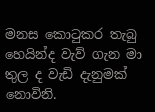මනස කොටුකර තැබු හෙයින්ද වැව් ගැන මා තුල ද වැඩි දැනුමක් නොවිනි.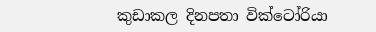කුඩාකල දිනපතා වික්ටෝරියා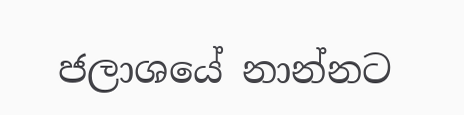ජලාශයේ නාන්නට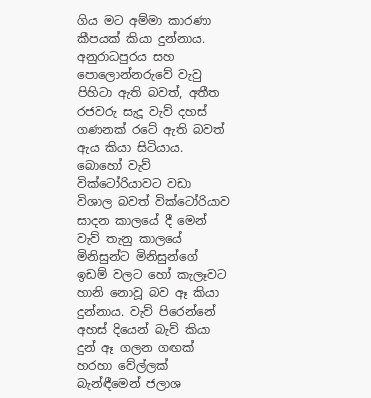ගිය මට අම්මා කාරණා කීපයක් කියා දුන්නාය. අනුරාධපුරය සහ පොලොන්නරුවේ වැවු පිහිටා ඇති බවත්, අතීත රජවරු සැදූ වැව් දහස් ගණනක් රටේ ඇති බවත් ඇය කියා සිටියාය. බොහෝ වැව් වික්ටෝරියාවට වඩා විශාල බවත් වික්ටෝරියාව සාදන කාලයේ දී මෙන් වැව් තැනු කාලයේ මිනිසුන්ට මිනිසුන්ගේ ඉඩම් වලට හෝ කැලෑවට හානි නොවූ බව ඈ කියා දුන්නාය. වැව් පිරෙන්නේ අහස් දියෙන් බැව් කියා දුන් ඈ ගලන ගඟක් හරහා වේල්ලක් බැන්ඳීමෙන් ජලාශ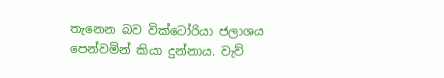තැනෙන බව වික්ටෝරියා ජලාශය පෙන්වමින් කියා දුන්නාය. වැව්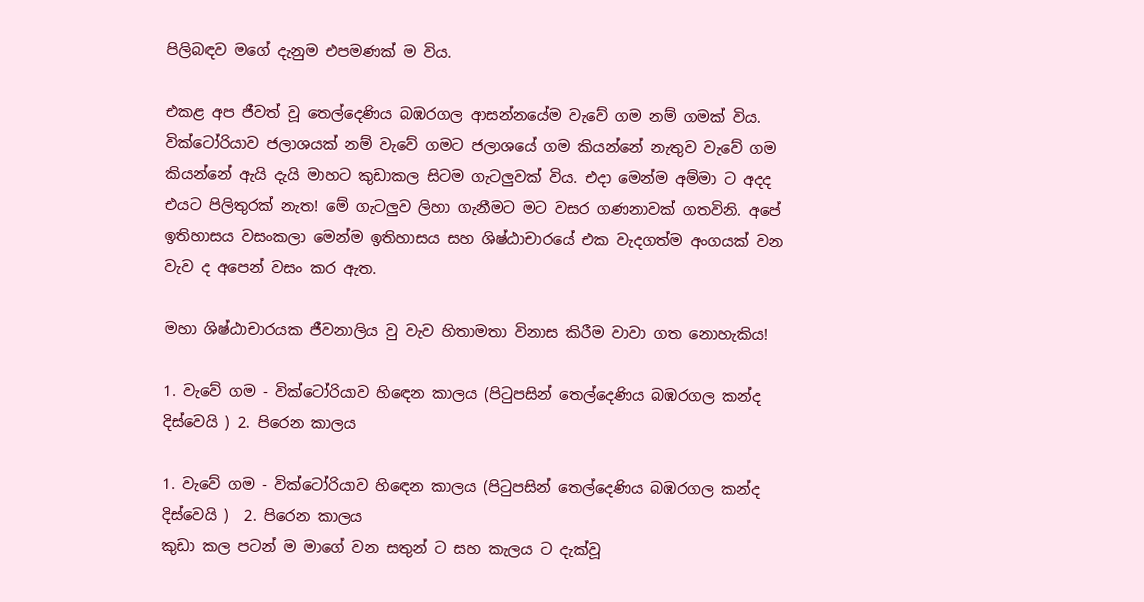පිලිබඳව මගේ දැනුම එපමණක් ම විය.

එකළ අප ජීවත් වූ තෙල්දෙණිය බඹරගල ආසන්නයේම වැවේ ගම නම් ගමක් විය. වික්ටෝරියාව ජලාශයක් නම් වැවේ ගමට ජලාශයේ ගම කියන්නේ නැතුව වැවේ ගම කියන්නේ ඇයි දැයි මාහට කුඩාකල සිටම ගැටලුවක් විය. එදා මෙන්ම අම්මා ට අදද එයට පිලිතුරක් නැත! මේ ගැටලුව ලිහා ගැනීමට මට වසර ගණනාවක් ගතවිනි. අපේ ඉතිහාසය වසංකලා මෙන්ම ඉතිහාසය සහ ශිෂ්ඨාචාරයේ එක වැදගත්ම අංගයක් වන වැව ද අපෙන් වසං කර ඇත.

මහා ශිෂ්ඨාචාරයක ජීවනාලිය වු වැව හිතාමතා විනාස කිරීම වාවා ගත නොහැකිය!

1. වැවේ ගම - වික්ටෝරියාව හිඳෙන කාලය (පිටුපසින් තෙල්දෙණිය බඹරගල කන්ද දිස්වෙයි ) 2. පිරෙන කාලය

1. වැවේ ගම - වික්ටෝරියාව හිඳෙන කාලය (පිටුපසින් තෙල්දෙණිය බඹරගල කන්ද දිස්වෙයි )  2. පිරෙන කාලය
කුඩා කල පටන් ම මාගේ වන සතුන් ට සහ කැලය ට දැක්වූ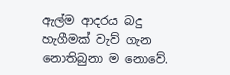ඇල්ම ආදරය බදු හැගීමක් වැව් ගැන නොතිබුනා ම නොවේ.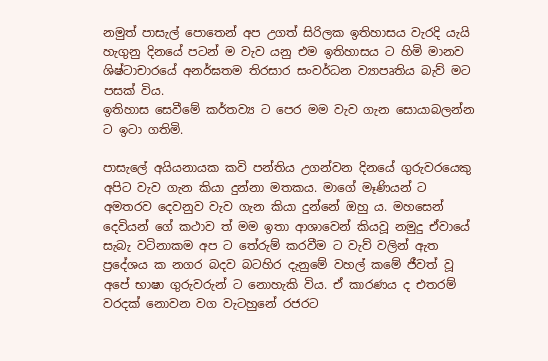නමුත් පාසැල් පොතෙන් අප උගත් සිරිලක ඉතිහාසය වැරදි යැයි හැගුනු දිනයේ පටන් ම වැව යනු එම ඉතිහාසය ට හිමි මානව ශිෂ්ටාචාරයේ අනර්ඝතම තිරසාර සංවර්ධන ව්‍යාපෘතිය බැව් මට පසක් විය.
ඉතිහාස සෙවීමේ කර්තව්‍ය ට පෙර මම වැව ගැන සොයාබලන්න ට ඉටා ගතිමි.

පාසැලේ අයියනායක කවි පන්තිය උගන්වන දිනයේ ගුරුවරයෙකු අපිට වැව ගැන කියා දුන්නා මතකය. මාගේ මෑණියන් ට අමතරව දෙවනුව වැව ගැන කියා දුන්නේ ඔහු ය. මහසෙන් දෙවියන් ගේ කථාව ත් මම ඉතා ආශාවෙන් කියවූ නමුදු ඒවායේ සැබැ වටිනාකම අප ට තේරුම් කරවීම ට වැව් වලින් ඇත ප්‍රදේශය ක නගර බදව බටහිර දැනුමේ වහල් කමේ ජීවත් වූ අපේ භාෂා ගුරුවරුන් ට නොහැකි විය. ඒ කාරණය ද එතරම් වරදක් නොවන වග වැටහුනේ රජරට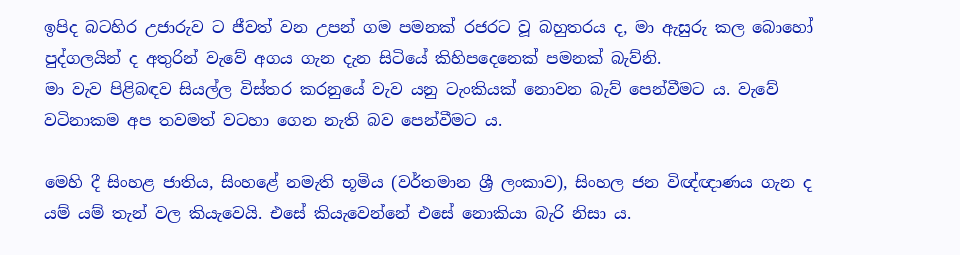ඉපිද බටහිර උජාරුව ට ජීවත් වන උපන් ගම පමනක් රජරට වූ බහුතරය ද, මා ඇසුරු කල බොහෝ පුද්ගලයින් ද අතුරින් වැවේ අගය ගැන දැන සිටියේ කිහිපදෙනෙක් පමනක් බැව්නි.
මා වැව පිළිබඳව සියල්ල විස්තර කරනුයේ වැව යනු ටැංකියක් නොවන බැව් පෙන්වීමට ය. වැවේ වටිනාකම අප තවමත් වටහා ගෙන නැති බව පෙන්වීමට ය.

මෙහි දී සිංහළ ජාතිය, සිංහළේ නමැති භූමිය (වර්තමාන ශ්‍රී ලංකාව), සිංහල ජන විඥ්ඥාණය ගැන ද යම් යම් තැන් වල කියැවෙයි. එසේ කියැවෙන්නේ එසේ නොකියා බැරි නිසා ය.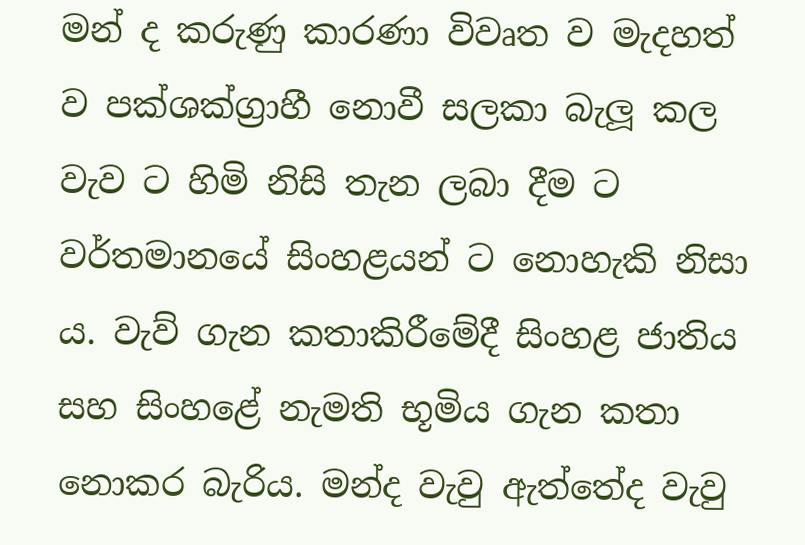මන් ද කරුණු කාරණා විවෘත ව මැදහත් ව පක්ශක්ග්‍රාහී නොවී සලකා බැලූ කල වැව ට හිමි නිසි තැන ලබා දීම ට වර්තමානයේ සිංහළයන් ට නොහැකි නිසා ය. වැව් ගැන කතාකිරීමේදී සිංහළ ජාතිය සහ සිංහළේ නැමති භූමිය ගැන කතා නොකර බැරිය. මන්ද වැවු ඇත්තේද වැවු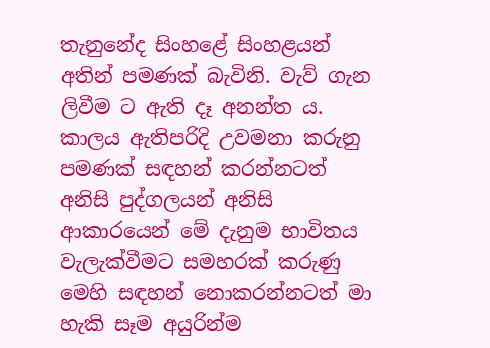තැනුනේද සිංහළේ සිංහළයන් අතින් පමණක් බැවිනි. වැව් ගැන ලිවීම ට ඇති දෑ අනන්ත ය. කාලය ඇතිපරිදි උවමනා කරුනු පමණක් සඳහන් කරන්නටත් අනිසි පුද්ගලයන් අනිසි ආකාරයෙන් මේ දැනුම භාවිතය වැලැක්වීමට සමහරක් කරුණු මෙහි සඳහන් නොකරන්නටත් මා හැකි සෑම අයුරින්ම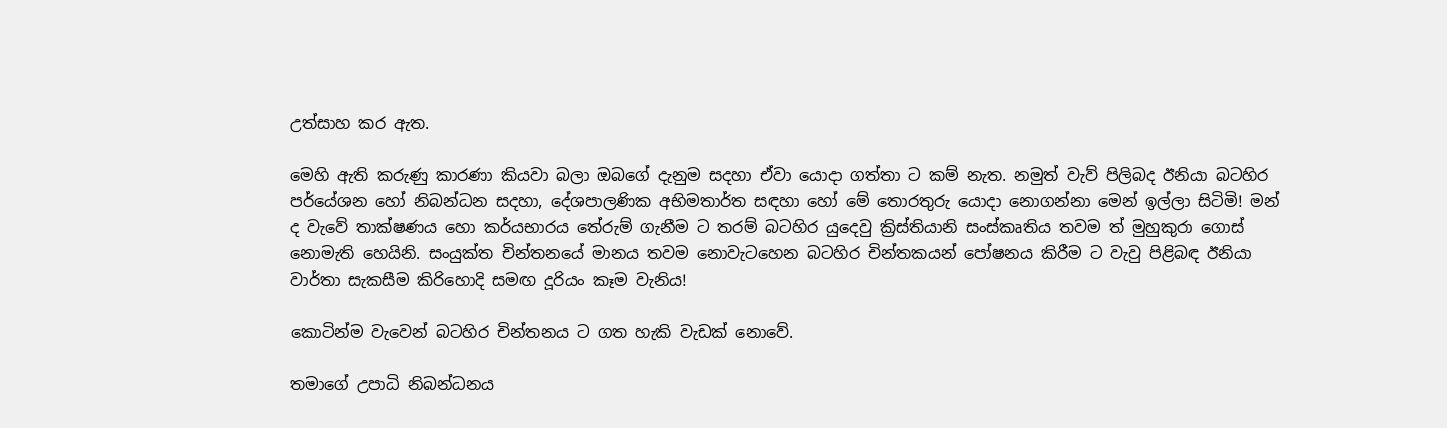උත්සාහ කර ඇත.

මෙහි ඇති කරුණු කාරණා කියවා බලා ඔබගේ දැනුම සදහා ඒවා යොදා ගත්තා ට කම් නැත. නමුත් වැව් පිලිබද ඊනියා බටහිර පර්යේශන හෝ නිබන්ධන සදහා, දේශපාලණික අභිමතාර්ත සඳහා හෝ මේ තොරතුරු යොදා නොගන්නා මෙන් ඉල්ලා සිටිමි! මන් ද වැවේ තාක්ෂණය හො කර්යභාරය තේරුම් ගැනීම ට තරම් බටහිර යුදෙවු ක්‍රිස්තියානි සංස්කෘතිය තවම ත් මුහුකුරා ගොස් නොමැති හෙයිනි. සංයුක්ත චින්තනයේ මානය තවම නොවැටහෙන බටහිර චින්තකයන් පෝෂනය කිරීම ට වැවු පිළිබඳ ඊනියා වාර්තා සැකසීම කිරිහොදි සමඟ දූරියං කෑම වැනිය!

කොටින්ම වැවෙන් බටහිර චින්තනය ට ගත හැකි වැඩක් නොවේ.

තමාගේ උපාධි නිබන්ධනය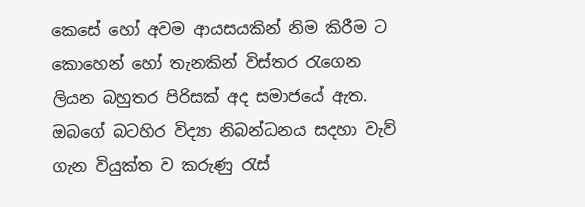කෙසේ හෝ අවම ආයසයකින් නිම කිරීම ට කොහෙන් හෝ තැනකින් විස්තර රැගෙන ලියන බහුතර පිරිසක් අද සමාජයේ ඇත. ඔබගේ බටහිර විද්‍යා නිබන්ධනය සදහා වැව් ගැන වියුක්ත ව කරුණු රැස්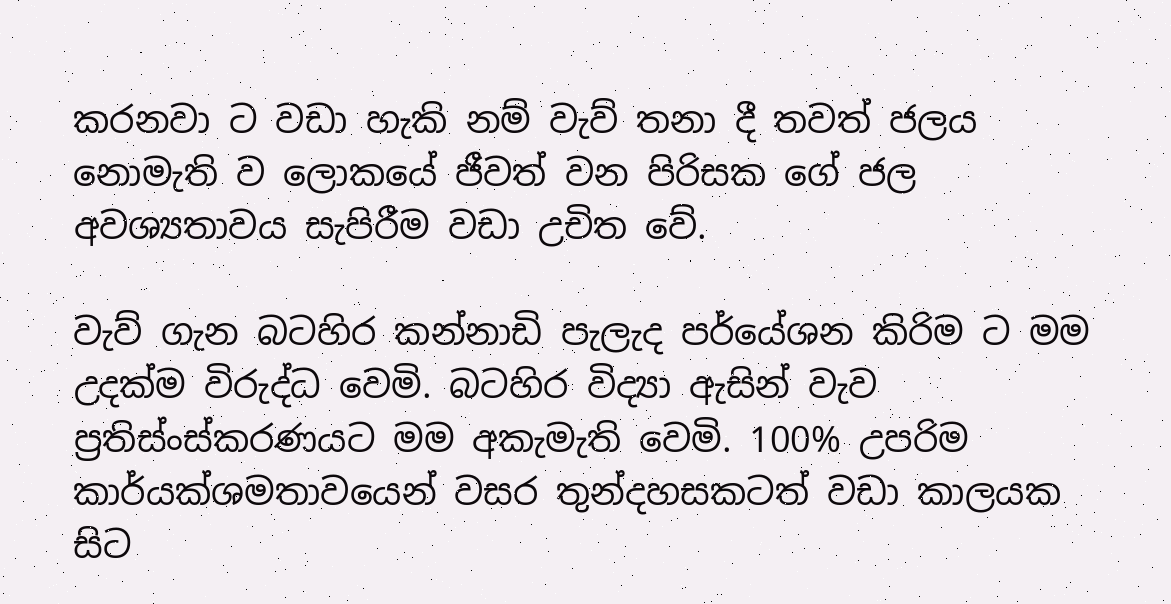කරනවා ට වඩා හැකි නම් වැව් තනා දී තවත් ජලය නොමැති ව ලොකයේ ජීවත් වන පිරිසක ගේ ජල අවශ්‍යතාවය සැපිරීම වඩා උචිත වේ.

වැව් ගැන බටහිර කන්නාඩි පැලැද පර්යේශන කිරිම ට මම උදක්ම විරුද්ධ වෙමි. බටහිර විද්‍යා ඇසින් වැව ප්‍රතිස්ංස්කරණයට මම අකැමැති වෙමි. 100% උපරිම කාර්යක්ශමතාවයෙන් වසර තුන්දහසකටත් වඩා කාලයක සිට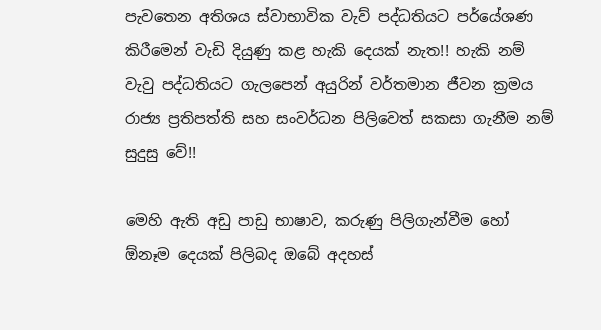පැවතෙන අතිශය ස්වාභාවික වැව් පද්ධතියට පර්යේශණ කිරීමෙන් වැඩි දියුණු කළ හැකි දෙයක් නැත!! හැකි නම් වැවු පද්ධතියට ගැලපෙන් අයුරින් වර්තමාන ජීවන ක්‍රමය රාජ්‍ය ප්‍රතිපත්ති සහ සංවර්ධන පිලිවෙත් සකසා ගැනීම නම් සුදුසු වේ!!

මෙහි ඇති අඩු පාඩු භාෂාව, කරුණු පිලිගැන්වීම හෝ ඕනෑම දෙයක් පිලිබද ඔබේ අදහස්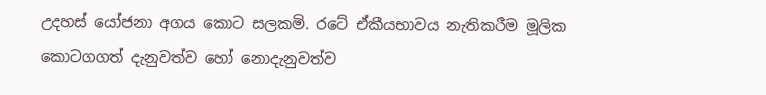උදහස් යෝජනා අගය කොට සලකමි. රටේ ඒකීයභාවය නැතිකරීම මූලික කොටගගත් දැනුවත්ව හෝ නොදැනුවත්ව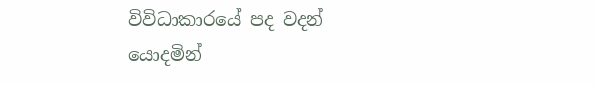විවිධාකාරයේ පද වදන් යොදමින්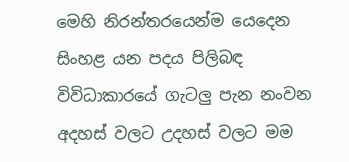මෙහි නිරන්තරයෙන්ම යෙදෙන සිංහළ යන පදය පිලිබඳ විවිධාකාරයේ ගැටලු පැන නංවන අදහස් වලට උදහස් වලට මම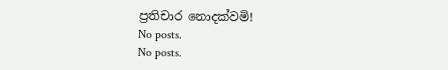ප්‍රතිචාර නොදක්වමි!
No posts.
No posts.